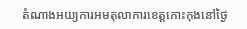តំណាងអយ្យការអមតុលាការខេត្តកោះកុងនៅថ្ងៃ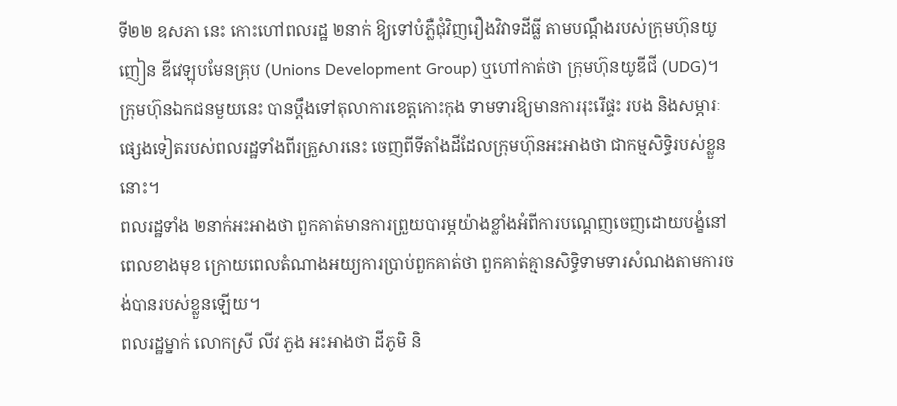ទី២២ ឧសភា នេះ កោះហៅពលរដ្ឋ ២នាក់ ឱ្យទៅបំភ្លឺជុំវិញរឿងវិវាទដីធ្លី តាមបណ្ដឹងរបស់ក្រុមហ៊ុនយូញៀន ឌីវេឡុបមែនគ្រុប (Unions Development Group) ឬហៅកាត់ថា ក្រុមហ៊ុនយូឌីជី (UDG)។ ក្រុមហ៊ុនឯកជនមួយនេះ បានប្តឹងទៅតុលាការខេត្តកោះកុង ទាមទារឱ្យមានការរុះរើផ្ទះ របង និងសម្ភារៈផ្សេងទៀតរបស់ពលរដ្ឋទាំងពីរគ្រួសារនេះ ចេញពីទីតាំងដីដែលក្រុមហ៊ុនអះអាងថា ជាកម្មសិទ្ធិរបស់ខ្លួននោះ។
ពលរដ្ឋទាំង ២នាក់អះអាងថា ពួកគាត់មានការព្រួយបារម្ភយ៉ាងខ្លាំងអំពីការបណ្ដេញចេញដោយបង្ខំនៅពេលខាងមុខ ក្រោយពេលតំណាងអយ្យការប្រាប់ពួកគាត់ថា ពួកគាត់គ្មានសិទ្ធិទាមទារសំណងតាមការចង់បានរបស់ខ្លួនឡើយ។
ពលរដ្ឋម្នាក់ លោកស្រី លីវ ភួង អះអាងថា ដីភូមិ និ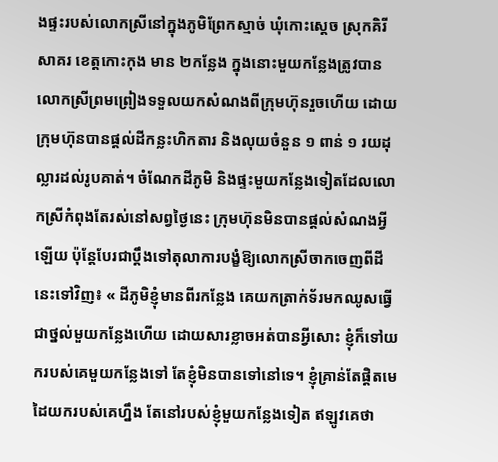ងផ្ទះរបស់លោកស្រីនៅក្នុងភូមិព្រែកស្មាច់ ឃុំកោះស្ដេច ស្រុកគិរីសាគរ ខេត្តកោះកុង មាន ២កន្លែង ក្នុងនោះមួយកន្លែងត្រូវបានលោកស្រីព្រមព្រៀងទទួលយកសំណងពីក្រុមហ៊ុនរួចហើយ ដោយក្រុមហ៊ុនបានផ្តល់ដីកន្លះហិកតារ និងលុយចំនួន ១ ពាន់ ១ រយដុល្លារដល់រូបគាត់។ ចំណែកដីភូមិ និងផ្ទះមួយកន្លែងទៀតដែលលោកស្រីកំពុងតែរស់នៅសព្វថ្ងៃនេះ ក្រុមហ៊ុនមិនបានផ្ដល់សំណងអ្វីឡើយ ប៉ុន្តែបែរជាប្តឹងទៅតុលាការបង្ខំឱ្យលោកស្រីចាកចេញពីដីនេះទៅវិញ៖ « ដីភូមិខ្ញុំមានពីរកន្លែង គេយកត្រាក់ទ័រមកឈូសធ្វើជាថ្នល់មួយកន្លែងហើយ ដោយសារខ្លាចអត់បានអ្វីសោះ ខ្ញុំក៏ទៅយករបស់គេមួយកន្លែងទៅ តែខ្ញុំមិនបានទៅនៅទេ។ ខ្ញុំគ្រាន់តែផ្តិតមេដៃយករបស់គេហ្នឹង តែនៅរបស់ខ្ញុំមួយកន្លែងទៀត ឥឡូវគេថា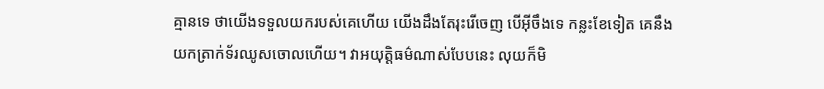គ្មានទេ ថាយើងទទួលយករបស់គេហើយ យើងដឹងតែរុះរើចេញ បើអ៊ីចឹងទេ កន្លះខែទៀត គេនឹងយកត្រាក់ទ័រឈូសចោលហើយ។ វាអយុត្តិធម៌ណាស់បែបនេះ លុយក៏មិ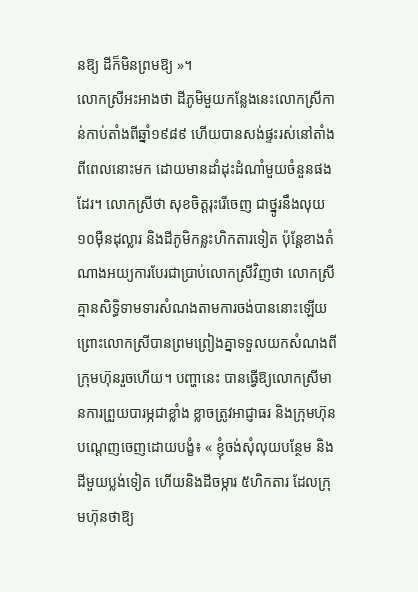នឱ្យ ដីក៏មិនព្រមឱ្យ »។
លោកស្រីអះអាងថា ដីភូមិមួយកន្លែងនេះលោកស្រីកាន់កាប់តាំងពីឆ្នាំ១៩៨៩ ហើយបានសង់ផ្ទះរស់នៅតាំងពីពេលនោះមក ដោយមានដាំដុះដំណាំមួយចំនួនផងដែរ។ លោកស្រីថា សុខចិត្តរុះរើចេញ ជាថ្នូរនឹងលុយ ១០ម៉ឺនដុល្លារ និងដីភូមិកន្លះហិកតារទៀត ប៉ុន្តែខាងតំណាងអយ្យការបែរជាប្រាប់លោកស្រីវិញថា លោកស្រីគ្មានសិទ្ធិទាមទារសំណងតាមការចង់បាននោះឡើយ ព្រោះលោកស្រីបានព្រមព្រៀងគ្នាទទួលយកសំណងពីក្រុមហ៊ុនរួចហើយ។ បញ្ហានេះ បានធ្វើឱ្យលោកស្រីមានការព្រួយបារម្ភជាខ្លាំង ខ្លាចត្រូវអាជ្ញាធរ និងក្រុមហ៊ុនបណ្ដេញចេញដោយបង្ខំ៖ « ខ្ញុំចង់សុំលុយបន្ថែម និងដីមួយប្លង់ទៀត ហើយនិងដីចម្ការ ៥ហិកតារ ដែលក្រុមហ៊ុនថាឱ្យ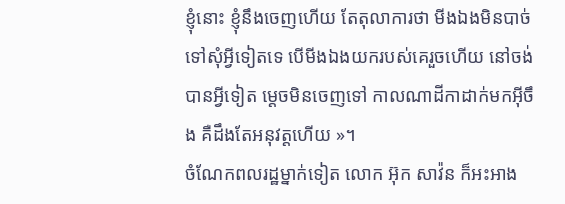ខ្ញុំនោះ ខ្ញុំនឹងចេញហើយ តែតុលាការថា មីងឯងមិនបាច់ទៅសុំអ្វីទៀតទេ បើមីងឯងយករបស់គេរួចហើយ នៅចង់បានអ្វីទៀត ម្ដេចមិនចេញទៅ កាលណាដីកាដាក់មកអ៊ីចឹង គឺដឹងតែអនុវត្តហើយ »។
ចំណែកពលរដ្ឋម្នាក់ទៀត លោក អ៊ុក សាវ៉ន ក៏អះអាង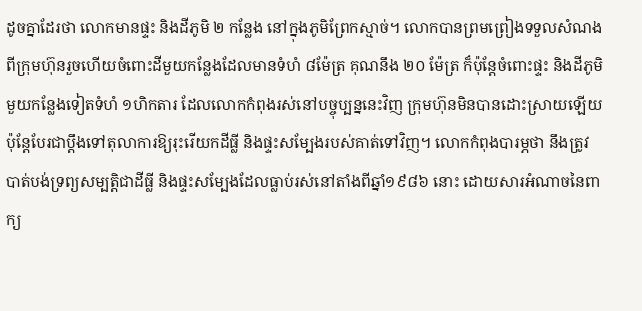ដូចគ្នាដែរថា លោកមានផ្ទះ និងដីភូមិ ២ កន្លែង នៅក្នុងភូមិព្រែកស្មាច់។ លោកបានព្រមព្រៀងទទួលសំណងពីក្រុមហ៊ុនរួចហើយចំពោះដីមួយកន្លែងដែលមានទំហំ ៨ម៉ែត្រ គុណនឹង ២០ ម៉ែត្រ ក៏ប៉ុន្តែចំពោះផ្ទះ និងដីភូមិមួយកន្លែងទៀតទំហំ ១ហិកតារ ដែលលោកកំពុងរស់នៅបច្ចុប្បន្ននេះវិញ ក្រុមហ៊ុនមិនបានដោះស្រាយឡើយ ប៉ុន្តែបែរជាប្ដឹងទៅតុលាការឱ្យរុះរើយកដីធ្លី និងផ្ទះសម្បែងរបស់គាត់ទៅវិញ។ លោកកំពុងបារម្ភថា នឹងត្រូវបាត់បង់ទ្រព្យសម្បត្តិជាដីធ្លី និងផ្ទះសម្បែងដែលធ្លាប់រស់នៅតាំងពីឆ្នាំ១៩៨៦ នោះ ដោយសារអំណាចនៃពាក្យ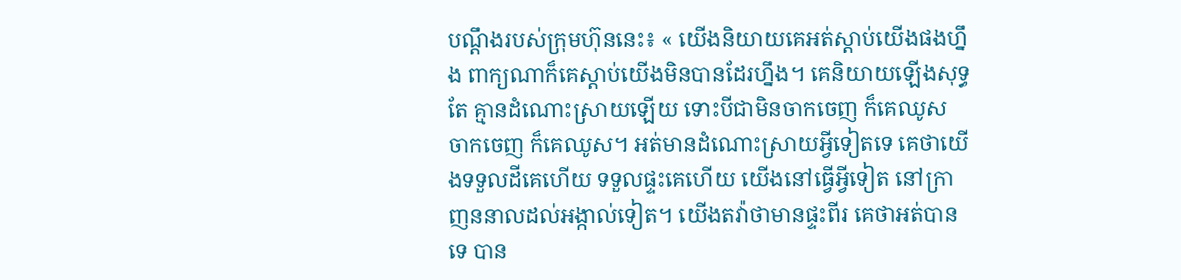បណ្ដឹងរបស់ក្រុមហ៊ុននេះ៖ « យើងនិយាយគេអត់ស្ដាប់យើងផងហ្នឹង ពាក្យណាក៏គេស្ដាប់យើងមិនបានដែរហ្នឹង។ គេនិយាយឡើងសុទ្ធតែ គ្មានដំណោះស្រាយឡើយ ទោះបីជាមិនចាកចេញ ក៏គេឈូស ចាកចេញ ក៏គេឈូស។ អត់មានដំណោះស្រាយអ្វីទៀតទេ គេថាយើងទទួលដីគេហើយ ទទួលផ្ទះគេហើយ យើងនៅធ្វើអ្វីទៀត នៅក្រាញននាលដល់អង្កាល់ទៀត។ យើងតវ៉ាថាមានផ្ទះពីរ គេថាអត់បានទេ បាន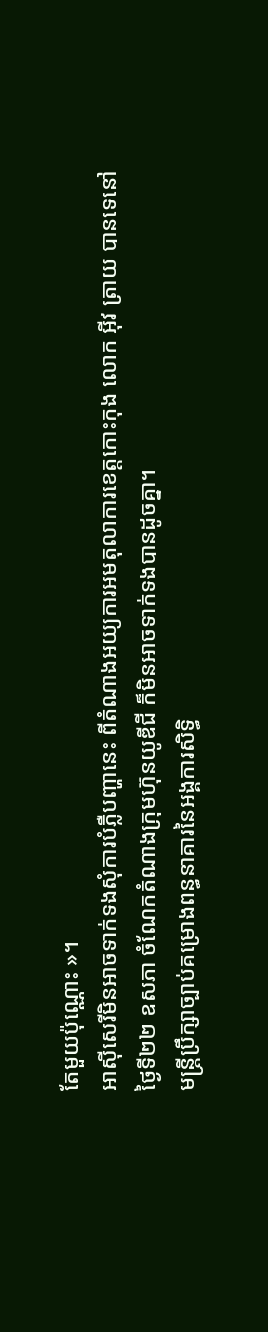តែមួយប៉ុណ្ណោះ »។
អាស៊ីសេរីមិនអាចទាក់ទងសុំការបំភ្លឺបញ្ហានេះ ពីតំណាងអយ្យការអមតុលាការខេត្តកោះកុង លោក អ៊ីវ ត្រាយ បានទេនៅថ្ងៃទី២២ ឧសភា ចំណែកតំណាងក្រុមហ៊ុនយូឌីជី ក៏មិនអាចទាក់ទងបានដូចគ្នា។
មន្ត្រីប្រឹក្សាច្បាប់គម្រោងពន្ធនាគារនៃអង្គការសិទ្ធិ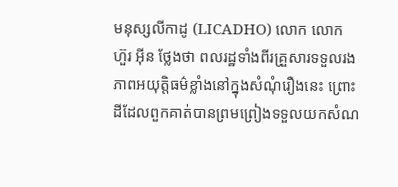មនុស្សលីកាដូ (LICADHO) លោក លោក ហ៊ួរ អ៊ីន ថ្លែងថា ពលរដ្ឋទាំងពីរគ្រួសារទទួលរងភាពអយុត្តិធម៌ខ្លាំងនៅក្នុងសំណុំរឿងនេះ ព្រោះដីដែលពួកគាត់បានព្រមព្រៀងទទួលយកសំណ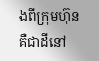ងពីក្រុមហ៊ុន គឺជាដីនៅ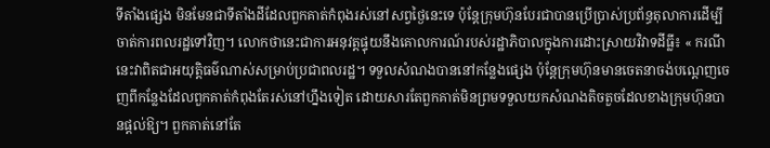ទីតាំងផ្សេង មិនមែនជាទីតាំងដីដែលពួកគាត់កំពុងរស់នៅសព្វថ្ងៃនេះទេ ប៉ុន្តែក្រុមហ៊ុនបែរជាបានប្រើប្រាស់ប្រព័ន្ធតុលាការដើម្បីចាត់ការពលរដ្ឋទៅវិញ។ លោកថានេះជាការអនុវត្តផ្ទុយនឹងគោលការណ៍របស់រដ្ឋាភិបាលក្នុងការដោះស្រាយវិវាទដីធ្លី៖ « ករណីនេះវាពិតជាអយុត្តិធម៌ណាស់សម្រាប់ប្រជាពលរដ្ឋ។ ទទួលសំណងបាននៅកន្លែងផ្សេង ប៉ុន្តែក្រុមហ៊ុនមានចេតនាចង់បណ្ដេញចេញពីកន្លែងដែលពួកគាត់កំពុងតែរស់នៅហ្នឹងទៀត ដោយសារតែពួកគាត់មិនព្រមទទួលយកសំណងតិចតួចដែលខាងក្រុមហ៊ុនបានផ្ដល់ឱ្យ។ ពួកគាត់នៅតែ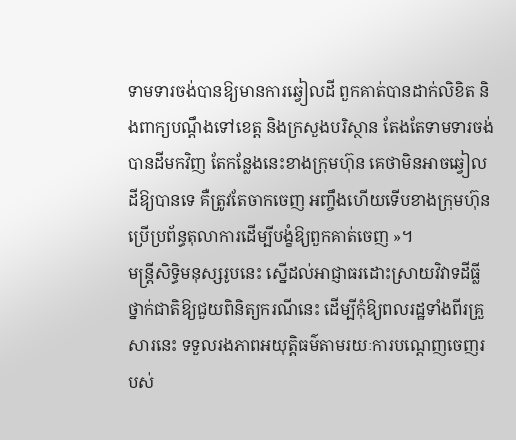ទាមទារចង់បានឱ្យមានការឆ្វៀលដី ពួកគាត់បានដាក់លិខិត និងពាក្យបណ្ដឹងទៅខេត្ត និងក្រសួងបរិស្ថាន តែងតែទាមទារចង់បានដីមកវិញ តែកន្លែងនេះខាងក្រុមហ៊ុន គេថាមិនអាចឆ្វៀលដីឱ្យបានទេ គឺត្រូវតែចាកចេញ អញ្ចឹងហើយទើបខាងក្រុមហ៊ុនប្រើប្រព័ន្ធតុលាការដើម្បីបង្ខំឱ្យពួកគាត់ចេញ »។
មន្ត្រីសិទ្ធិមនុស្សរូបនេះ ស្នើដល់អាជ្ញាធរដោះស្រាយវិវាទដីធ្លីថ្នាក់ជាតិឱ្យជួយពិនិត្យករណីនេះ ដើម្បីកុំឱ្យពលរដ្ឋទាំងពីរគ្រួសារនេះ ទទួលរងភាពអយុត្តិធម៌តាមរយៈការបណ្ដេញចេញរបស់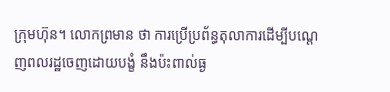ក្រុមហ៊ុន។ លោកព្រមាន ថា ការប្រើប្រព័ន្ធតុលាការដើម្បីបណ្ដេញពលរដ្ឋចេញដោយបង្ខំ នឹងប៉ះពាល់ធ្ង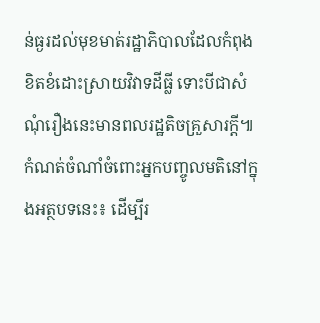ន់ធ្ងរដល់មុខមាត់រដ្ឋាភិបាលដែលកំពុងខិតខំដោះស្រាយវិវាទដីធ្លី ទោះបីជាសំណុំរឿងនេះមានពលរដ្ឋតិចគ្រួសារក្ដី៕
កំណត់ចំណាំចំពោះអ្នកបញ្ចូលមតិនៅក្នុងអត្ថបទនេះ៖ ដើម្បីរ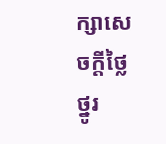ក្សាសេចក្ដីថ្លៃថ្នូរ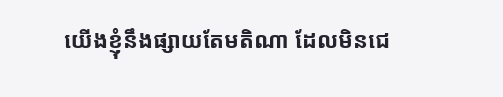យើងខ្ញុំនឹងផ្សាយតែមតិណា ដែលមិនជេ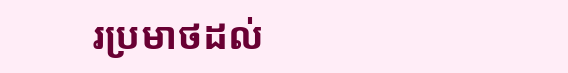រប្រមាថដល់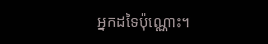អ្នកដទៃប៉ុណ្ណោះ។